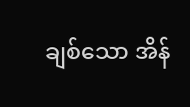ချစ်သော အိန်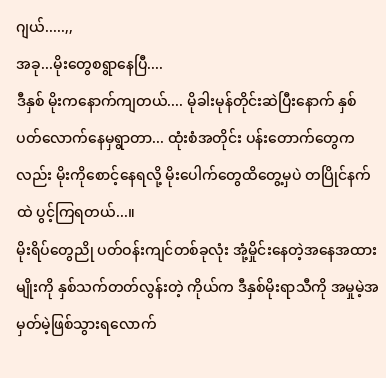ဂျယ်.....,,
အခု...မိုးတွေစရွာနေပြီ....
ဒီနှစ် မိုးကနောက်ကျတယ်.... မိုခါးမုန်တိုင်းဆဲပြီးနောက် နှစ်ပတ်လောက်နေမှရွာတာ... ထုံးစံအတိုင်း ပန်းတောက်တွေကလည်း မိုးကိုစောင့်နေရလို့ မိုးပေါက်တွေထိတွေ့မှပဲ တပြိုင်နက်ထဲ ပွင့်ကြရတယ်...။
မိုးရိပ်တွေညို ပတ်ဝန်းကျင်တစ်ခုလုံး အုံ့မှိုင်းနေတဲ့အနေအထားမျိုးကို နှစ်သက်တတ်လွန်းတဲ့ ကိုယ်က ဒီနှစ်မိုးရာသီကို အမှုမဲ့အမှတ်မဲ့ဖြစ်သွားရလောက်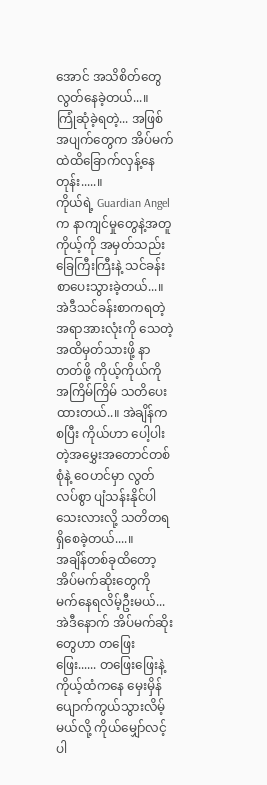အောင် အသိစိတ်တွေလွတ်နေခဲ့တယ်...။
ကြုံဆုံခဲ့ရတဲ့... အဖြစ်အပျက်တွေက အိပ်မက်ထဲထိခြောက်လှန့်နေတုန်း.....။
ကိုယ်ရဲ့ Guardian Angel က နာကျင်မှုတွေနဲ့အတူ ကိုယ့်ကို အမှတ်သည်းခြေကြီးကြီးနဲ့ သင်ခန်းစာပေးသွားခဲ့တယ်...။ အဲဒီသင်ခန်းစာကရတဲ့အရာအားလုံးကို သေတဲ့အထိမှတ်သားဖို့ နာတတ်ဖို့ ကိုယ့်ကိုယ်ကိုအကြိမ်ကြိမ် သတိပေးထားတယ်..။ အဲချိန်ကစပြီး ကိုယ်ဟာ ပေါ့ပါးတဲ့အမွှေးအတောင်တစ်စုံနဲ့ ဝေဟင်မှာ လွတ်လပ်စွာ ပျံသန်းနိုင်ပါသေးလားလို့ သတိတရရှိစေခဲ့တယ်....။
အချိန်တစ်ခုထိတော့ အိပ်မက်ဆိုးတွေကို မက်နေရလိမ့်ဦးမယ်... အဲဒီနောက် အိပ်မက်ဆိုးတွေဟာ တဖြေးဖြေး...... တဖြေးဖြေးနဲ့ ကိုယ့်ထံကနေ မှေးမှိန်ပျောက်ကွယ်သွားလိမ့်မယ်လို့ ကိုယ်မျှော်လင့်ပါ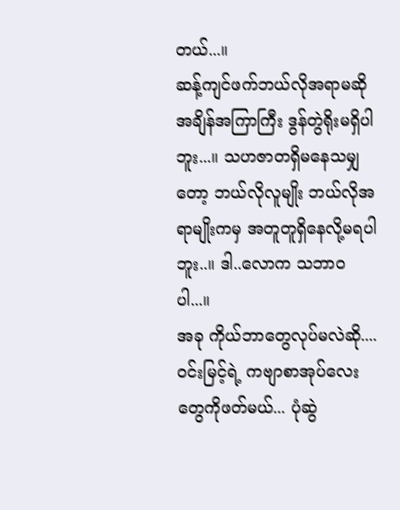တယ်...။
ဆန့်ကျင်ဖက်ဘယ်လိုအရာမဆို အချိန်အကြာကြီး ဒွန်တွဲရိုးမရှိပါဘူး...။ သဟဇာတရှိမနေသမျှတော့ ဘယ်လိုလူမျိုး ဘယ်လိုအရာမျိုးကမှ အတူတူရှိနေလို့မရပါဘူး..။ ဒါ..လောက သဘာဝပါ...။
အခု ကိုယ်ဘာတွေလုပ်မလဲဆို.... ဝင်းမြင့်ရဲ့ ကဗျာစာအုပ်လေးတွေကိုဖတ်မယ်... ပုံဆွဲ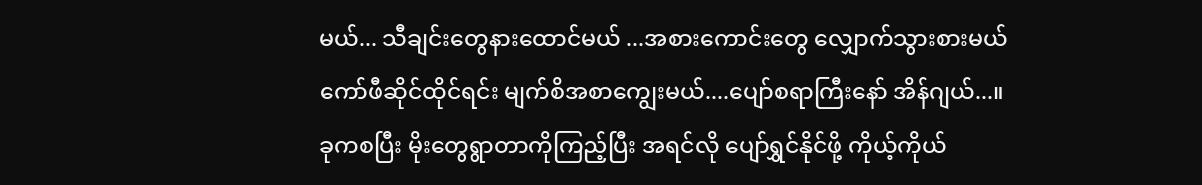မယ်... သီချင်းတွေနားထောင်မယ် ...အစားကောင်းတွေ လျှောက်သွားစားမယ် ကော်ဖီဆိုင်ထိုင်ရင်း မျက်စိအစာကျွေးမယ်....ပျော်စရာကြီးနော် အိန်ဂျယ်...။
ခုကစပြီး မိုးတွေရွာတာကိုကြည့်ပြီး အရင်လို ပျော်ရွှင်နိုင်ဖို့ ကိုယ့်ကိုယ်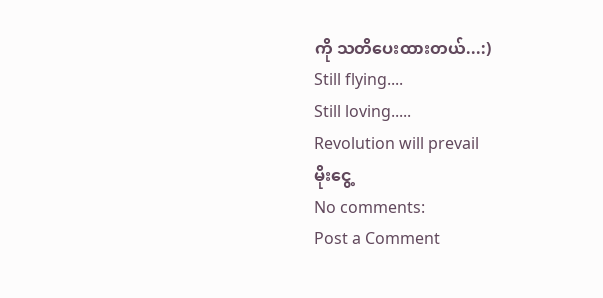ကို သတိပေးထားတယ်...:)
Still flying....
Still loving.....
Revolution will prevail
မိုးငွေ့
No comments:
Post a Comment